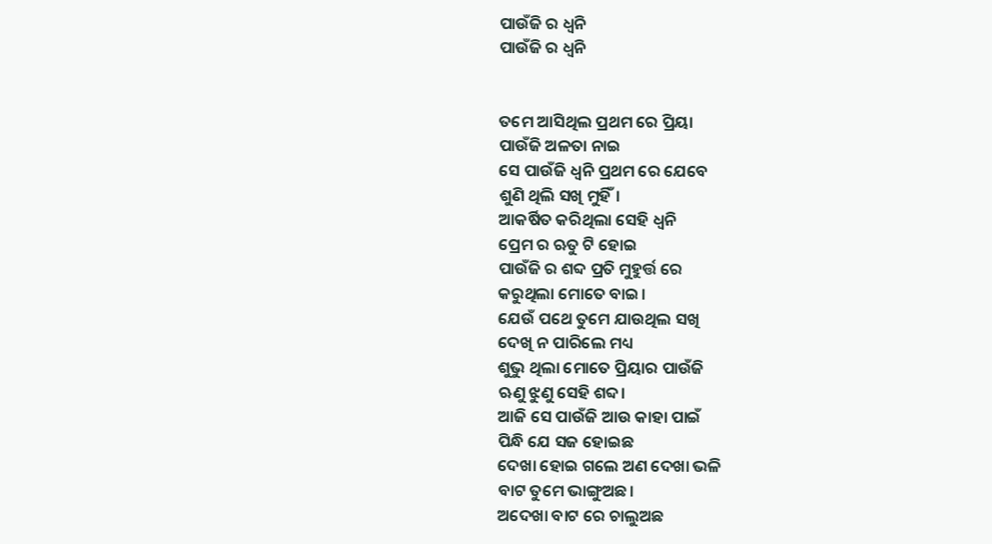ପାଉଁଜି ର ଧ୍ଵନି
ପାଉଁଜି ର ଧ୍ଵନି


ତମେ ଆସିଥିଲ ପ୍ରଥମ ରେ ପ୍ରିୟା
ପାଉଁଜି ଅଳତା ନାଇ
ସେ ପାଉଁଜି ଧ୍ଵନି ପ୍ରଥମ ରେ ଯେବେ
ଶୁଣି ଥିଲି ସଖି ମୁହିଁ।
ଆକର୍ଷିତ କରିଥିଲା ସେହି ଧ୍ବନି
ପ୍ରେମ ର ଋତୁ ଟି ହୋଇ
ପାଉଁଜି ର ଶବ୍ଦ ପ୍ରତି ମୁହୁର୍ତ୍ତ ରେ
କରୁଥିଲା ମୋତେ ବାଇ।
ଯେଉଁ ପଥେ ତୁମେ ଯାଉଥିଲ ସଖି
ଦେଖି ନ ପାରିଲେ ମଧ୍ୟ
ଶୁଭୁ ଥିଲା ମୋତେ ପ୍ରିୟାର ପାଉଁଜି
ଋଣୁ ଝୁଣୁ ସେହି ଶବ୍ଦ।
ଆଜି ସେ ପାଉଁଜି ଆଉ କାହା ପାଇଁ
ପିନ୍ଧି ଯେ ସଜ ହୋଇଛ
ଦେଖା ହୋଇ ଗଲେ ଅଣ ଦେଖା ଭଳି
ବାଟ ତୁମେ ଭାଙ୍ଗୁଅଛ।
ଅଦେଖା ବାଟ ରେ ଚାଲୁଅଛ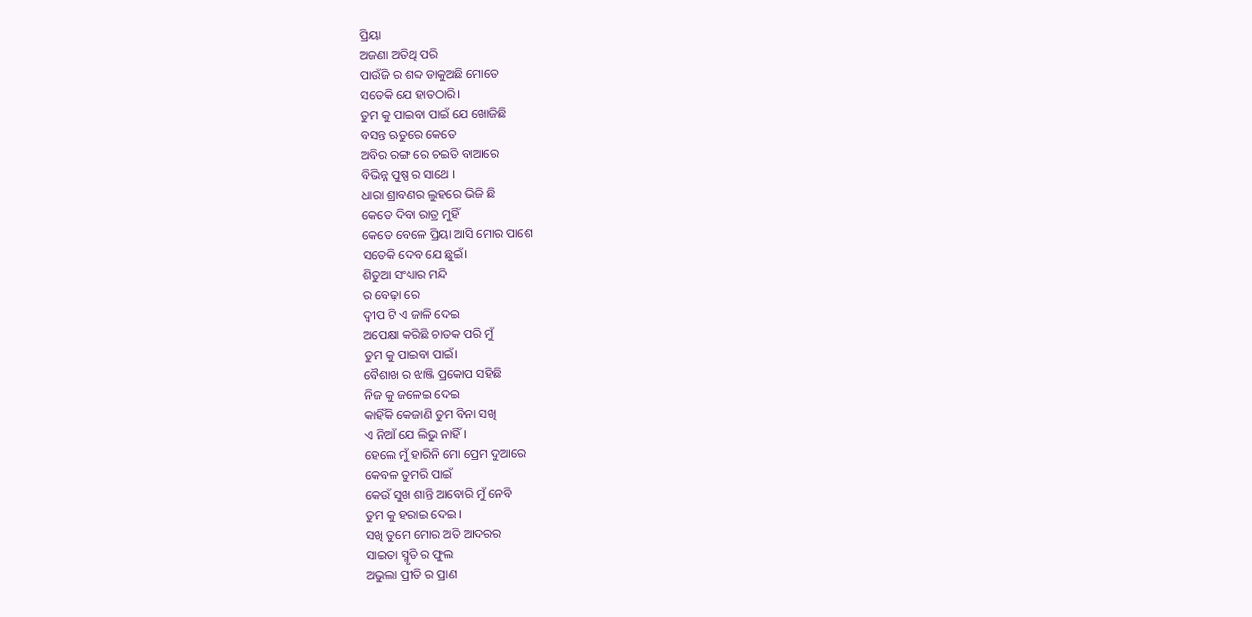ପ୍ରିୟା
ଅଜଣା ଅତିଥି ପରି
ପାଉଁଜି ର ଶବ୍ଦ ଡାକୁଅଛି ମୋତେ
ସତେକି ଯେ ହାତଠାରି।
ତୁମ କୁ ପାଇବା ପାଇଁ ଯେ ଖୋଜିଛି
ବସନ୍ତ ଋତୁରେ କେତେ
ଅବିର ରଙ୍ଗ ରେ ଚଇତି ବାଆରେ
ବିଭିନ୍ନ ପୁଷ୍ପ ର ସାଥେ ।
ଧାରା ଶ୍ରାବଣର ଲୁହରେ ଭିଜି ଛି
କେତେ ଦିବା ରାତ୍ର ମୁହିଁ
କେତେ ବେଳେ ପ୍ରିୟା ଆସି ମୋର ପାଶେ
ସତେକି ଦେବ ଯେ ଛୁଇଁ।
ଶିତୁଆ ସଂଧ୍ୟାର ମନ୍ଦି
ର ବେଢ଼ା ରେ
ଦ୍ଵୀପ ଟି ଏ ଜାଳି ଦେଇ
ଅପେକ୍ଷା କରିଛି ଚାତକ ପରି ମୁଁ
ତୁମ କୁ ପାଇବା ପାଇଁ।
ବୈଶାଖ ର ଝାଞ୍ଜି ପ୍ରକୋପ ସହିଛି
ନିଜ କୁ ଜଳେଇ ଦେଇ
କାହିଁକି କେଜାଣି ତୁମ ବିନା ସଖି
ଏ ନିଆଁ ଯେ ଲିଭୁ ନାହିଁ।
ହେଲେ ମୁଁ ହାରିନି ମୋ ପ୍ରେମ ଦୁଆରେ
କେବଳ ତୁମରି ପାଇଁ
କେଉଁ ସୁଖ ଶାନ୍ତି ଆବୋରି ମୁଁ ନେବି
ତୁମ କୁ ହରାଇ ଦେଇ ।
ସଖି ତୁମେ ମୋର ଅତି ଆଦରର
ସାଇତା ସ୍ମୃତି ର ଫୁଲ
ଅଭୁଲା ପ୍ରୀତି ର ପ୍ରାଣ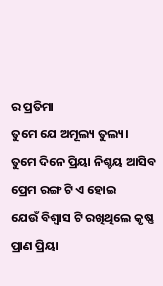ର ପ୍ରତିମା
ତୁମେ ଯେ ଅମୂଲ୍ୟ ତୁଲ୍ୟ।
ତୁମେ ଦିନେ ପ୍ରିୟା ନିଶ୍ଚୟ ଆସିବ
ପ୍ରେମ ରଙ୍ଗ ଟି ଏ ହୋଇ
ଯେଉଁ ବିଶ୍ଵାସ ଟି ରଖିଥିଲେ କୃଷ୍ଣ
ପ୍ରାଣ ପ୍ରିୟା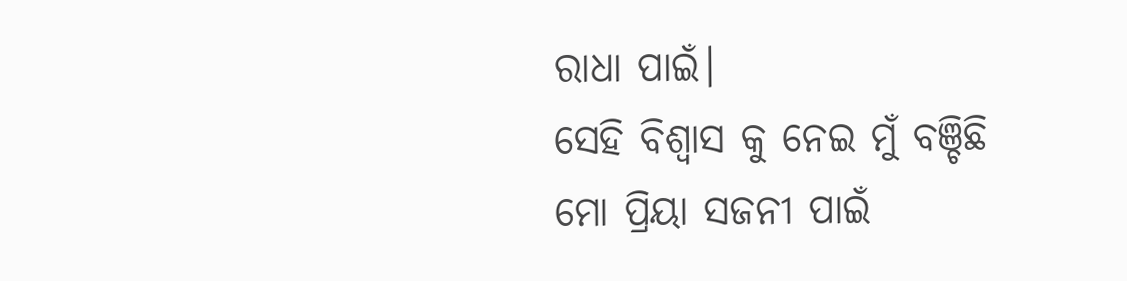ରାଧା ପାଇଁ।
ସେହି ବିଶ୍ଵାସ କୁ ନେଇ ମୁଁ ବଞ୍ଚିଛି
ମୋ ପ୍ରିୟା ସଜନୀ ପାଇଁ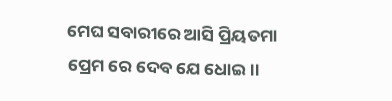ମେଘ ସବାରୀରେ ଆସି ପ୍ରିୟତମା
ପ୍ରେମ ରେ ଦେବ ଯେ ଧୋଇ।।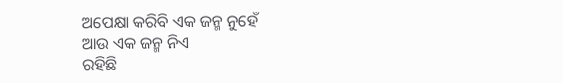ଅପେକ୍ଷା କରିବି ଏକ ଜନ୍ମ ନୁହେଁ
ଆଉ ଏକ ଜନ୍ମ ନିଏ
ରହିଛି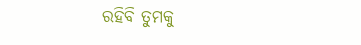ରହିବି ତୁମକୁ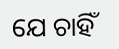ଯେ ଚାହିଁ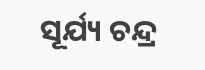ସୂର୍ଯ୍ୟ ଚନ୍ଦ୍ର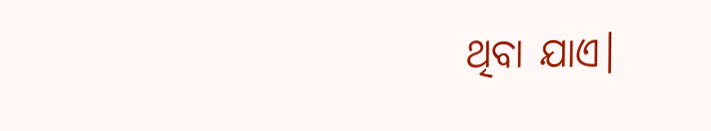ଥିବା ଯାଏ।